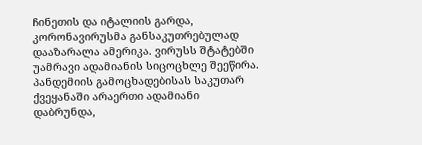ჩინეთის და იტალიის გარდა, კორონავირუსმა განსაკუთრებულად დააზარალა ამერიკა. ვირუსს შტატებში უამრავი ადამიანის სიცოცხლე შეეწირა.
პანდემიის გამოცხადებისას საკუთარ ქვეყანაში არაერთი ადამიანი დაბრუნდა,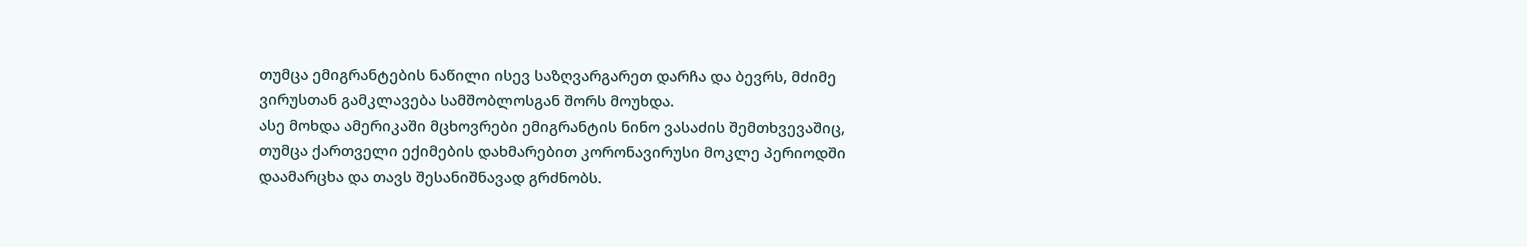თუმცა ემიგრანტების ნაწილი ისევ საზღვარგარეთ დარჩა და ბევრს, მძიმე ვირუსთან გამკლავება სამშობლოსგან შორს მოუხდა.
ასე მოხდა ამერიკაში მცხოვრები ემიგრანტის ნინო ვასაძის შემთხვევაშიც, თუმცა ქართველი ექიმების დახმარებით კორონავირუსი მოკლე პერიოდში დაამარცხა და თავს შესანიშნავად გრძნობს.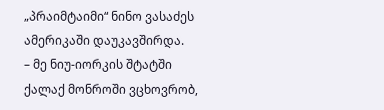„პრაიმტაიმი“ ნინო ვასაძეს ამერიკაში დაუკავშირდა.
– მე ნიუ-იორკის შტატში ქალაქ მონროში ვცხოვრობ,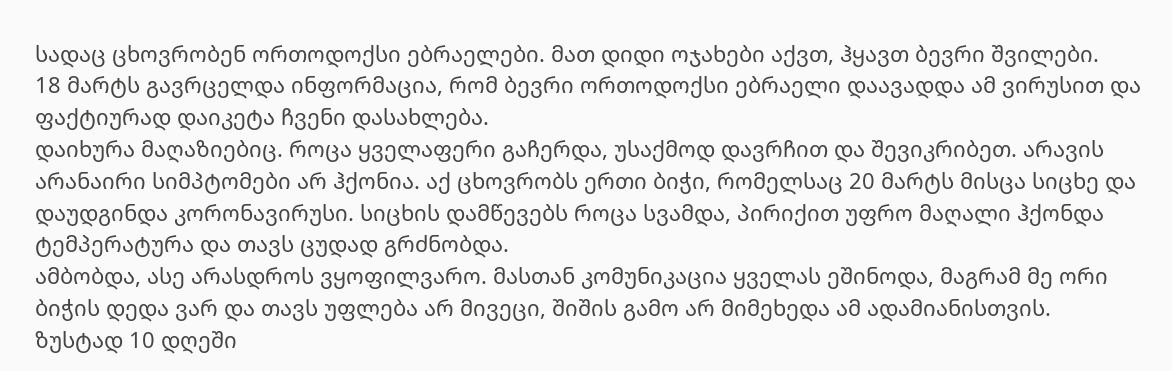სადაც ცხოვრობენ ორთოდოქსი ებრაელები. მათ დიდი ოჯახები აქვთ, ჰყავთ ბევრი შვილები.
18 მარტს გავრცელდა ინფორმაცია, რომ ბევრი ორთოდოქსი ებრაელი დაავადდა ამ ვირუსით და ფაქტიურად დაიკეტა ჩვენი დასახლება.
დაიხურა მაღაზიებიც. როცა ყველაფერი გაჩერდა, უსაქმოდ დავრჩით და შევიკრიბეთ. არავის არანაირი სიმპტომები არ ჰქონია. აქ ცხოვრობს ერთი ბიჭი, რომელსაც 20 მარტს მისცა სიცხე და დაუდგინდა კორონავირუსი. სიცხის დამწევებს როცა სვამდა, პირიქით უფრო მაღალი ჰქონდა ტემპერატურა და თავს ცუდად გრძნობდა.
ამბობდა, ასე არასდროს ვყოფილვარო. მასთან კომუნიკაცია ყველას ეშინოდა, მაგრამ მე ორი ბიჭის დედა ვარ და თავს უფლება არ მივეცი, შიშის გამო არ მიმეხედა ამ ადამიანისთვის.
ზუსტად 10 დღეში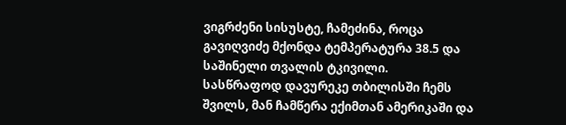ვიგრძენი სისუსტე, ჩამეძინა, როცა გავიღვიძე მქონდა ტემპერატურა 38.5 და საშინელი თვალის ტკივილი.
სასწრაფოდ დავურეკე თბილისში ჩემს შვილს, მან ჩამწერა ექიმთან ამერიკაში და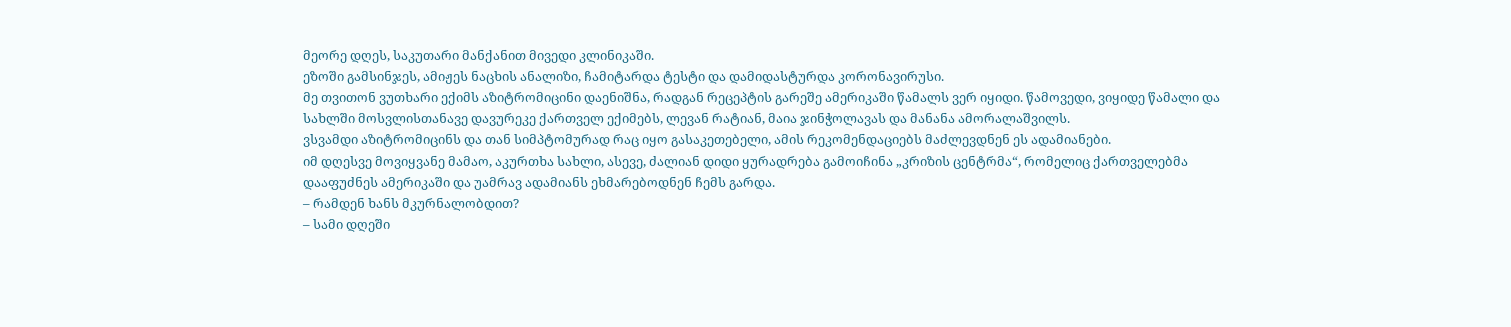მეორე დღეს, საკუთარი მანქანით მივედი კლინიკაში.
ეზოში გამსინჯეს, ამიჟეს ნაცხის ანალიზი, ჩამიტარდა ტესტი და დამიდასტურდა კორონავირუსი.
მე თვითონ ვუთხარი ექიმს აზიტრომიცინი დაენიშნა, რადგან რეცეპტის გარეშე ამერიკაში წამალს ვერ იყიდი. წამოვედი, ვიყიდე წამალი და სახლში მოსვლისთანავე დავურეკე ქართველ ექიმებს, ლევან რატიან, მაია ჯინჭოლავას და მანანა ამორალაშვილს.
ვსვამდი აზიტრომიცინს და თან სიმპტომურად რაც იყო გასაკეთებელი, ამის რეკომენდაციებს მაძლევდნენ ეს ადამიანები.
იმ დღესვე მოვიყვანე მამაო, აკურთხა სახლი, ასევე, ძალიან დიდი ყურადრება გამოიჩინა „კრიზის ცენტრმა“, რომელიც ქართველებმა დააფუძნეს ამერიკაში და უამრავ ადამიანს ეხმარებოდნენ ჩემს გარდა.
– რამდენ ხანს მკურნალობდით?
– სამი დღეში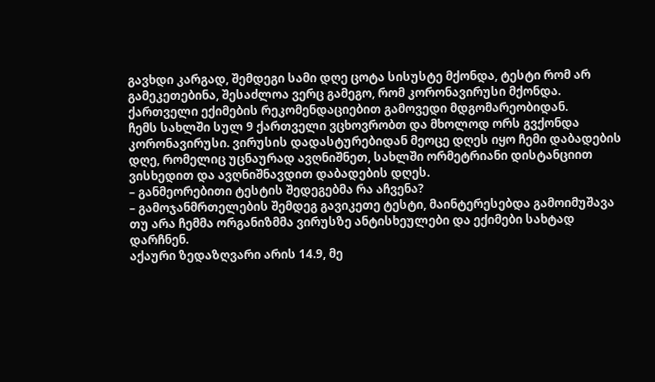გავხდი კარგად, შემდეგი სამი დღე ცოტა სისუსტე მქონდა, ტესტი რომ არ გამეკეთებინა, შესაძლოა ვერც გამეგო, რომ კორონავირუსი მქონდა. ქართველი ექიმების რეკომენდაციებით გამოვედი მდგომარეობიდან.
ჩემს სახლში სულ 9 ქართველი ვცხოვრობთ და მხოლოდ ორს გვქონდა კორონავირუსი. ვირუსის დადასტურებიდან მეოცე დღეს იყო ჩემი დაბადების დღე, რომელიც უცნაურად ავღნიშნეთ, სახლში ორმეტრიანი დისტანციით ვისხედით და ავღნიშნავდით დაბადების დღეს.
– განმეორებითი ტესტის შედეგებმა რა აჩვენა?
– გამოჯანმრთელების შემდეგ გავიკეთე ტესტი, მაინტერესებდა გამოიმუშავა თუ არა ჩემმა ორგანიზმმა ვირუსზე ანტისხეულები და ექიმები სახტად დარჩნენ.
აქაური ზედაზღვარი არის 14.9, მე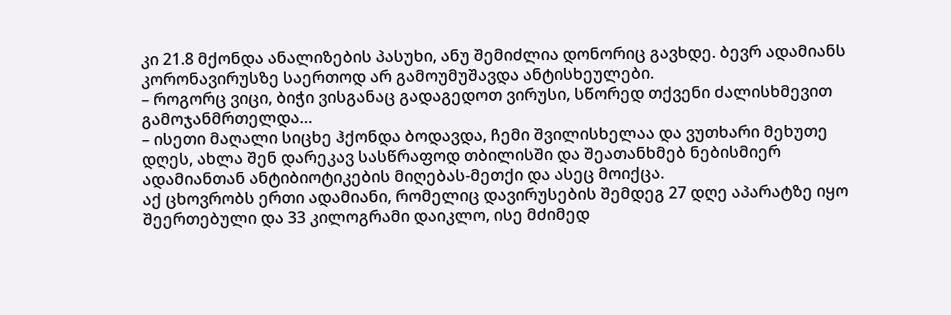კი 21.8 მქონდა ანალიზების პასუხი, ანუ შემიძლია დონორიც გავხდე. ბევრ ადამიანს კორონავირუსზე საერთოდ არ გამოუმუშავდა ანტისხეულები.
– როგორც ვიცი, ბიჭი ვისგანაც გადაგედოთ ვირუსი, სწორედ თქვენი ძალისხმევით გამოჯანმრთელდა…
– ისეთი მაღალი სიცხე ჰქონდა ბოდავდა, ჩემი შვილისხელაა და ვუთხარი მეხუთე დღეს, ახლა შენ დარეკავ სასწრაფოდ თბილისში და შეათანხმებ ნებისმიერ ადამიანთან ანტიბიოტიკების მიღებას-მეთქი და ასეც მოიქცა.
აქ ცხოვრობს ერთი ადამიანი, რომელიც დავირუსების შემდეგ 27 დღე აპარატზე იყო შეერთებული და 33 კილოგრამი დაიკლო, ისე მძიმედ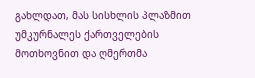გახლდათ, მას სისხლის პლაზმით უმკურნალეს ქართველების მოთხოვნით და ღმერთმა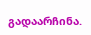გადაარჩინა.